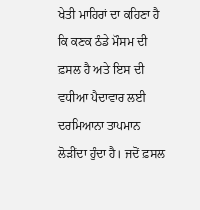ਖੇਤੀ ਮਾਹਿਰਾਂ ਦਾ ਕਹਿਣਾ ਹੈ ਕਿ ਕਣਕ ਠੰਡੇ ਮੌਸਮ ਦੀ ਫ਼ਸਲ ਹੈ ਅਤੇ ਇਸ ਦੀ ਵਧੀਆ ਪੈਦਾਵਾਰ ਲਈ ਦਰਮਿਆਨਾ ਤਾਪਮਾਨ ਲੋੜੀਂਦਾ ਹੁੰਦਾ ਹੈ। ਜਦੋਂ ਫ਼ਸਲ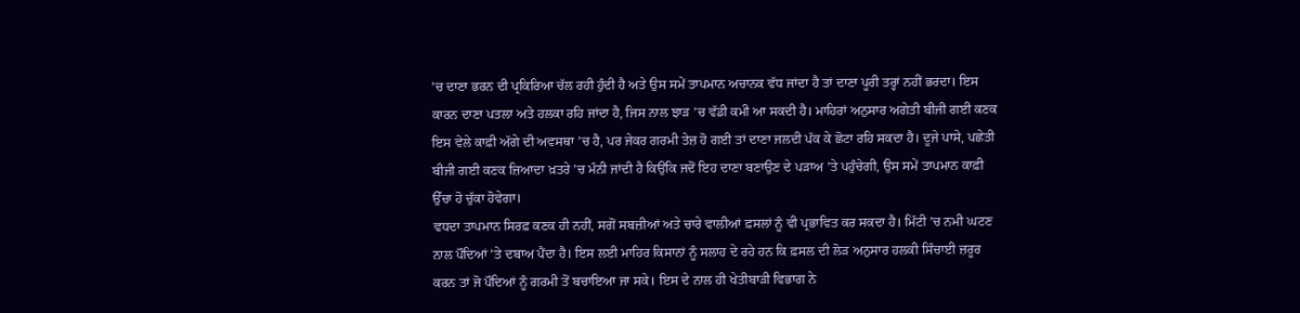’ਚ ਦਾਣਾ ਭਰਨ ਦੀ ਪ੍ਰਕਿਰਿਆ ਚੱਲ ਰਹੀ ਹੁੰਦੀ ਹੈ ਅਤੇ ਉਸ ਸਮੇਂ ਤਾਪਮਾਨ ਅਚਾਨਕ ਵੱਧ ਜਾਂਦਾ ਹੈ ਤਾਂ ਦਾਣਾ ਪੂਰੀ ਤਰ੍ਹਾਂ ਨਹੀਂ ਭਰਦਾ। ਇਸ ਕਾਰਨ ਦਾਣਾ ਪਤਲਾ ਅਤੇ ਹਲਕਾ ਰਹਿ ਜਾਂਦਾ ਹੈ, ਜਿਸ ਨਾਲ ਝਾੜ ’ਚ ਵੱਡੀ ਕਮੀ ਆ ਸਕਦੀ ਹੈ। ਮਾਹਿਰਾਂ ਅਨੁਸਾਰ ਅਗੇਤੀ ਬੀਜੀ ਗਈ ਕਣਕ ਇਸ ਵੇਲੇ ਕਾਫ਼ੀ ਅੱਗੇ ਦੀ ਅਵਸਥਾ ’ਚ ਹੈ, ਪਰ ਜੇਕਰ ਗਰਮੀ ਤੇਜ਼ ਹੋ ਗਈ ਤਾਂ ਦਾਣਾ ਜਲਦੀ ਪੱਕ ਕੇ ਛੋਟਾ ਰਹਿ ਸਕਦਾ ਹੈ। ਦੂਜੇ ਪਾਸੇ, ਪਛੇਤੀ ਬੀਜੀ ਗਈ ਕਣਕ ਜ਼ਿਆਦਾ ਖ਼ਤਰੇ ’ਚ ਮੰਨੀ ਜਾਂਦੀ ਹੈ ਕਿਉਂਕਿ ਜਦੋਂ ਇਹ ਦਾਣਾ ਬਣਾਉਣ ਦੇ ਪੜਾਅ ’ਤੇ ਪਹੁੰਚੇਗੀ, ਉਸ ਸਮੇਂ ਤਾਪਮਾਨ ਕਾਫ਼ੀ ਉੱਚਾ ਹੋ ਚੁੱਕਾ ਹੋਵੇਗਾ।
ਵਧਦਾ ਤਾਪਮਾਨ ਸਿਰਫ਼ ਕਣਕ ਹੀ ਨਹੀਂ, ਸਗੋਂ ਸਬਜ਼ੀਆਂ ਅਤੇ ਚਾਰੇ ਵਾਲੀਆਂ ਫ਼ਸਲਾਂ ਨੂੰ ਵੀ ਪ੍ਰਭਾਵਿਤ ਕਰ ਸਕਦਾ ਹੈ। ਮਿੱਟੀ ’ਚ ਨਮੀ ਘਟਣ ਨਾਲ ਪੌਦਿਆਂ ’ਤੇ ਦਬਾਅ ਪੈਂਦਾ ਹੈ। ਇਸ ਲਈ ਮਾਹਿਰ ਕਿਸਾਨਾਂ ਨੂੰ ਸਲਾਹ ਦੇ ਰਹੇ ਹਨ ਕਿ ਫ਼ਸਲ ਦੀ ਲੋੜ ਅਨੁਸਾਰ ਹਲਕੀ ਸਿੰਚਾਈ ਜ਼ਰੂਰ ਕਰਨ ਤਾਂ ਜੋ ਪੌਦਿਆਂ ਨੂੰ ਗਰਮੀ ਤੋਂ ਬਚਾਇਆ ਜਾ ਸਕੇ। ਇਸ ਦੇ ਨਾਲ ਹੀ ਖੇਤੀਬਾੜੀ ਵਿਭਾਗ ਨੇ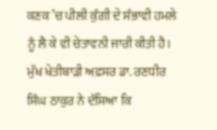ਕਣਕ ’ਚ ਪੀਲੀ ਕੁੰਗੀ ਦੇ ਸੰਭਾਵੀ ਹਮਲੇ ਨੂੰ ਲੈ ਕੇ ਵੀ ਚੇਤਾਵਨੀ ਜਾਰੀ ਕੀਤੀ ਹੈ। ਮੁੱਖ ਖੇਤੀਬਾੜੀ ਅਫ਼ਸਰ ਡਾ. ਰਣਧੀਰ ਸਿੰਘ ਠਾਕੁਰ ਨੇ ਦੱਸਿਆ ਕਿ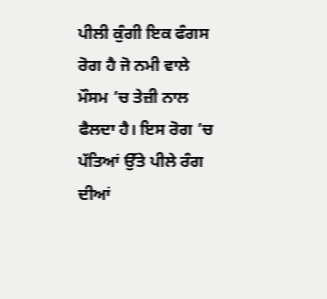ਪੀਲੀ ਕੁੰਗੀ ਇਕ ਫੰਗਸ ਰੋਗ ਹੈ ਜੋ ਨਮੀ ਵਾਲੇ ਮੌਸਮ ’ਚ ਤੇਜ਼ੀ ਨਾਲ ਫੈਲਦਾ ਹੈ। ਇਸ ਰੋਗ ’ਚ ਪੱਤਿਆਂ ਉੱਤੇ ਪੀਲੇ ਰੰਗ ਦੀਆਂ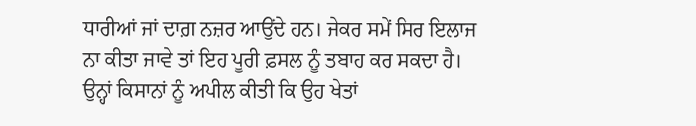ਧਾਰੀਆਂ ਜਾਂ ਦਾਗ਼ ਨਜ਼ਰ ਆਉਂਦੇ ਹਨ। ਜੇਕਰ ਸਮੇਂ ਸਿਰ ਇਲਾਜ ਨਾ ਕੀਤਾ ਜਾਵੇ ਤਾਂ ਇਹ ਪੂਰੀ ਫ਼ਸਲ ਨੂੰ ਤਬਾਹ ਕਰ ਸਕਦਾ ਹੈ। ਉਨ੍ਹਾਂ ਕਿਸਾਨਾਂ ਨੂੰ ਅਪੀਲ ਕੀਤੀ ਕਿ ਉਹ ਖੇਤਾਂ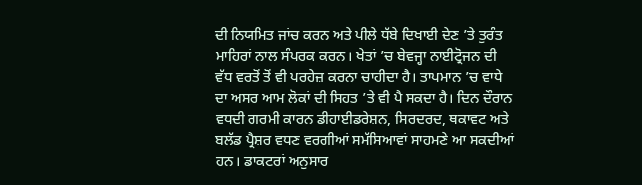ਦੀ ਨਿਯਮਿਤ ਜਾਂਚ ਕਰਨ ਅਤੇ ਪੀਲੇ ਧੱਬੇ ਦਿਖਾਈ ਦੇਣ ’ਤੇ ਤੁਰੰਤ ਮਾਹਿਰਾਂ ਨਾਲ ਸੰਪਰਕ ਕਰਨ। ਖੇਤਾਂ ’ਚ ਬੇਵਜ੍ਹਾ ਨਾਈਟ੍ਰੋਜਨ ਦੀ ਵੱਧ ਵਰਤੋਂ ਤੋਂ ਵੀ ਪਰਹੇਜ਼ ਕਰਨਾ ਚਾਹੀਦਾ ਹੈ। ਤਾਪਮਾਨ ’ਚ ਵਾਧੇ ਦਾ ਅਸਰ ਆਮ ਲੋਕਾਂ ਦੀ ਸਿਹਤ ’ਤੇ ਵੀ ਪੈ ਸਕਦਾ ਹੈ। ਦਿਨ ਦੌਰਾਨ ਵਧਦੀ ਗਰਮੀ ਕਾਰਨ ਡੀਹਾਈਡਰੇਸ਼ਨ, ਸਿਰਦਰਦ, ਥਕਾਵਟ ਅਤੇ ਬਲੱਡ ਪ੍ਰੈਸ਼ਰ ਵਧਣ ਵਰਗੀਆਂ ਸਮੱਸਿਆਵਾਂ ਸਾਹਮਣੇ ਆ ਸਕਦੀਆਂ ਹਨ। ਡਾਕਟਰਾਂ ਅਨੁਸਾਰ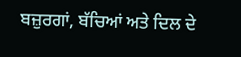ਬਜ਼ੁਰਗਾਂ, ਬੱਚਿਆਂ ਅਤੇ ਦਿਲ ਦੇ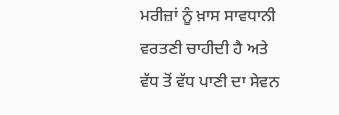ਮਰੀਜ਼ਾਂ ਨੂੰ ਖ਼ਾਸ ਸਾਵਧਾਨੀ ਵਰਤਣੀ ਚਾਹੀਦੀ ਹੈ ਅਤੇ ਵੱਧ ਤੋਂ ਵੱਧ ਪਾਣੀ ਦਾ ਸੇਵਨ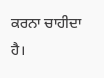ਕਰਨਾ ਚਾਹੀਦਾ ਹੈ।